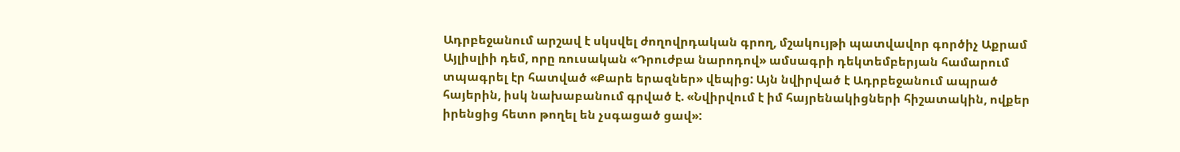Ադրբեջանում արշավ է սկսվել ժողովրդական գրող, մշակույթի պատվավոր գործիչ Աքրամ Այլիսլիի դեմ, որը ռուսական «Դրուժբա նարոդով» ամսագրի դեկտեմբերյան համարում տպագրել էր հատված «Քարե երազներ» վեպից: Այն նվիրված է Ադրբեջանում ապրած հայերին, իսկ նախաբանում գրված է. «Նվիրվում է իմ հայրենակիցների հիշատակին, ովքեր իրենցից հետո թողել են չսգացած ցավ»: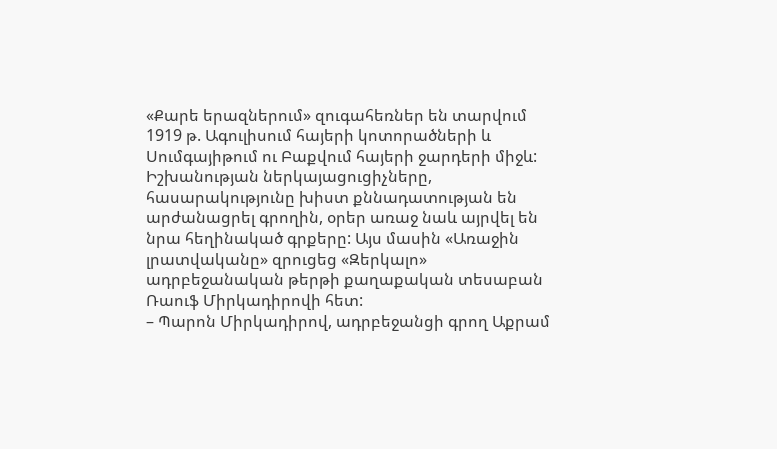«Քարե երազներում» զուգահեռներ են տարվում 1919 թ. Ագուլիսում հայերի կոտորածների և Սումգայիթում ու Բաքվում հայերի ջարդերի միջև: Իշխանության ներկայացուցիչները, հասարակությունը խիստ քննադատության են արժանացրել գրողին, օրեր առաջ նաև այրվել են նրա հեղինակած գրքերը: Այս մասին «Առաջին լրատվականը» զրուցեց «Զերկալո» ադրբեջանական թերթի քաղաքական տեսաբան Ռաուֆ Միրկադիրովի հետ:
– Պարոն Միրկադիրով, ադրբեջանցի գրող Աքրամ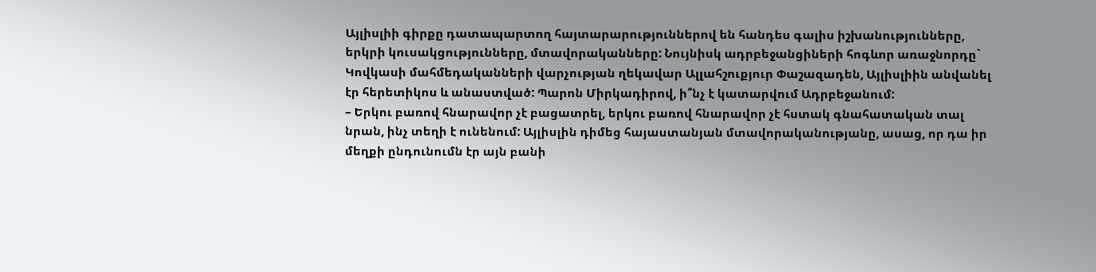Այլիսլիի գիրքը դատապարտող հայտարարություններով են հանդես գալիս իշխանությունները, երկրի կուսակցությունները, մտավորականները: Նույնիսկ ադրբեջանցիների հոգևոր առաջնորդը` Կովկասի մահմեդականների վարչության ղեկավար Ալլահշուքյուր Փաշազադեն, Այլիսլիին անվանել էր հերետիկոս և անաստված: Պարոն Միրկադիրով, ի՞նչ է կատարվում Ադրբեջանում:
– Երկու բառով հնարավոր չէ բացատրել, երկու բառով հնարավոր չէ հստակ գնահատական տալ նրան, ինչ տեղի է ունենում: Այլիսլին դիմեց հայաստանյան մտավորականությանը, ասաց, որ դա իր մեղքի ընդունումն էր այն բանի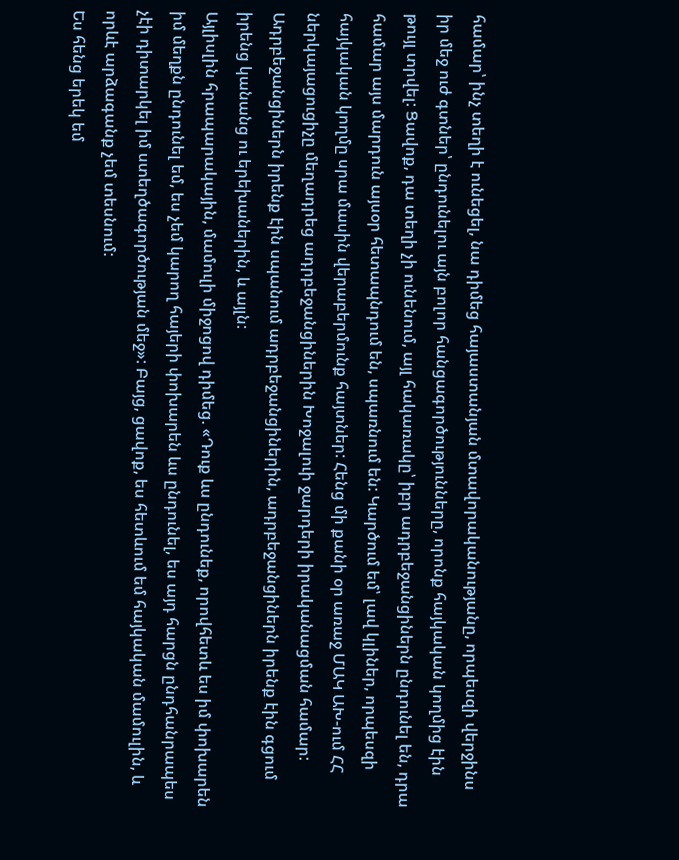համար՝ ինչ տեղի է ունեցել, նա դիմեց հայաստանյան մտավորականությանը, որպեսզի վերջինս իր մեջ ուժ գտներ՝ ընդունելու այն բոլոր հանցագործությունները, որոնք հայկական կողմից էին թույլ տրվել: Ցավոք, դա տեղի չի ունենում, այլ հակառակը՝ իբր ադրբեջանցիներն ընդունել են, դրա համար այս մարդուն այսօր հետապնդում են, սպառնում են: Կարծում եմ՝ լավ կլիներ, որպեսզի հայկական կողմը սրա մասին վերաբերմունք հայտներ: Հենց մի քանի օր առաջ ՄԱԿ ԱԽ-ում ՀՀ ներկայացուցիչը մեղադրեց ադրբեջանցիներին Խոջալուի ջարդերի իրականացման համար: Ադրբեջանցիներն իրենք էին սպանում ադրբեջանցիներին, ադրբեջանցիներն իրենք էին գցում իրենց կանանց ու երեխաներին, և այլն:
Այլիսլին հրապարակային, մամուլի միջոցով դիմեց. «Դուք ևս ընդունեք, որովհետև ես իմ փոխարեն իմ մեղքն ընդունել եմ, ես չեմ կարող հայերի փոխարեն ևս ընդունել, ես այդ հարցն ընդհանրապես չէի դիտարկել իմ ստեղծագործության մեջ»: Բայց, ցավոք, ես հետևում եմ հայկական մամուլին, և որևէ արձագանք չեմ տեսնում:
Ես հենց երեկ եմ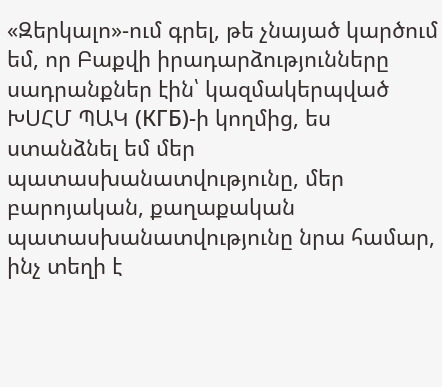«Զերկալո»-ում գրել, թե չնայած կարծում եմ, որ Բաքվի իրադարձությունները սադրանքներ էին՝ կազմակերպված ԽՍՀՄ ՊԱԿ (КГБ)-ի կողմից, ես ստանձնել եմ մեր պատասխանատվությունը, մեր բարոյական, քաղաքական պատասխանատվությունը նրա համար, ինչ տեղի է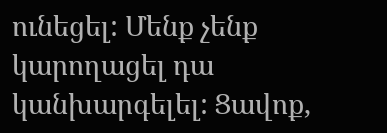ունեցել: Մենք չենք կարողացել դա կանխարգելել: Ցավոք,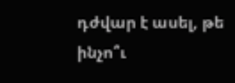դժվար է ասել, թե ինչո՞ւ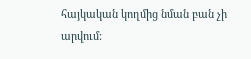հայկական կողմից նման բան չի արվում: